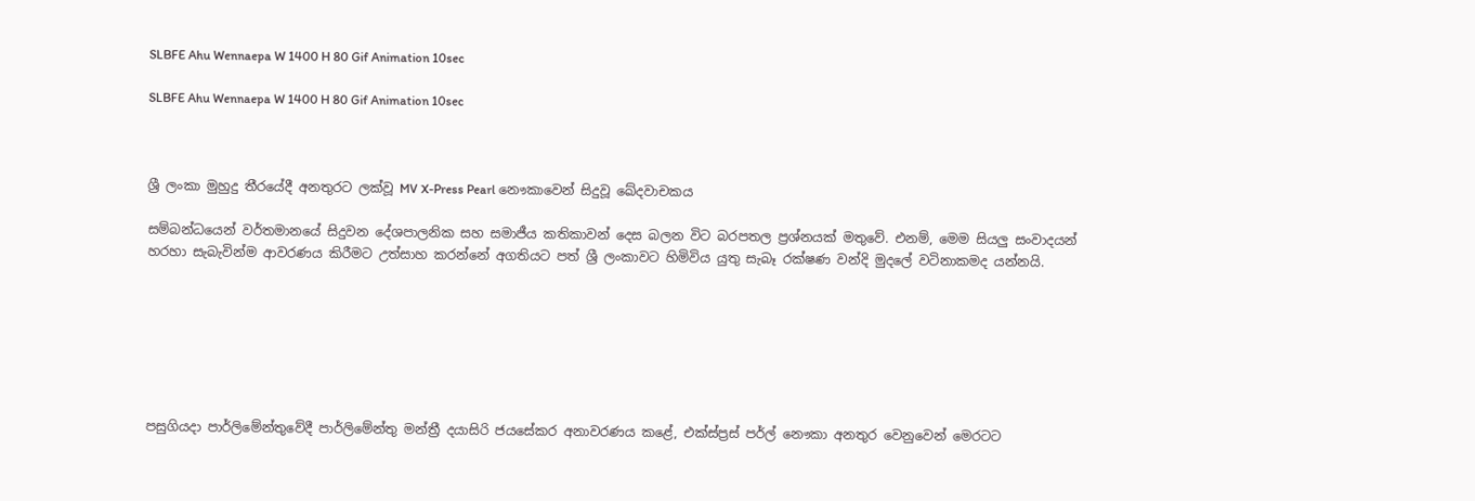SLBFE Ahu Wennaepa W 1400 H 80 Gif Animation 10sec

SLBFE Ahu Wennaepa W 1400 H 80 Gif Animation 10sec



ශ්‍රී ලංකා මුහුදු තීරයේදී අනතුරට ලක්වූ MV X-Press Pearl නෞකාවෙන් සිදුවූ ඛේදවාචකය

සම්බන්ධයෙන් වර්තමානයේ සිදුවන දේශපාලනික සහ සමාජීය කතිකාවන් දෙස බලන විට බරපතල ප්‍රශ්නයක් මතුවේ. එනම්, මෙම සියලු සංවාදයන් හරහා සැබැවින්ම ආවරණය කිරීමට උත්සාහ කරන්නේ අගතියට පත් ශ්‍රී ලංකාවට හිමිවිය යුතු සැබෑ රක්ෂණ වන්දි මුදලේ වටිනාකමද යන්නයි.







පසුගියදා පාර්ලිමේන්තුවේදී පාර්ලිමේන්තු මන්ත්‍රී දයාසිරි ජයසේකර අනාවරණය කළේ, එක්ස්ප්‍රස් පර්ල් නෞකා අනතුර වෙනුවෙන් මෙරටට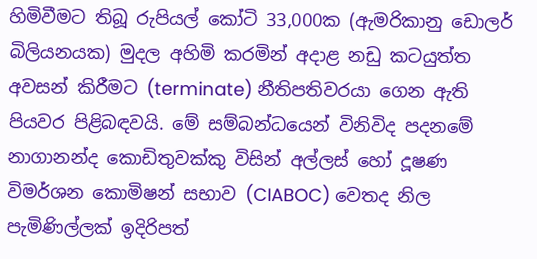හිමිවීමට තිබූ රුපියල් කෝටි 33,000ක (ඇමරිකානු ඩොලර් බිලියනයක) මුදල අහිමි කරමින් අදාළ නඩු කටයුත්ත අවසන් කිරීමට (terminate) නීතිපතිවරයා ගෙන ඇති පියවර පිළිබඳවයි. මේ සම්බන්ධයෙන් විනිවිද පදනමේ නාගානන්ද කොඩිතුවක්කු විසින් අල්ලස් හෝ දූෂණ විමර්ශන කොමිෂන් සභාව (CIABOC) වෙතද නිල පැමිණිල්ලක් ඉදිරිපත්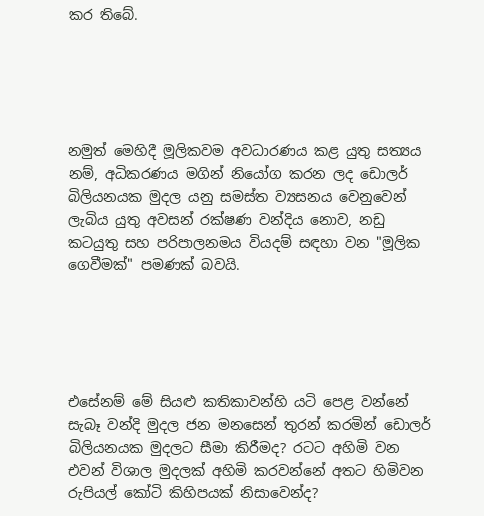කර තිබේ.





නමුත් මෙහිදී මූලිකවම අවධාරණය කළ යුතු සත්‍යය නම්, අධිකරණය මගින් නියෝග කරන ලද ඩොලර් බිලියනයක මුදල යනු සමස්ත ව්‍යසනය වෙනුවෙන් ලැබිය යුතු අවසන් රක්ෂණ වන්දිය නොව, නඩු කටයුතු සහ පරිපාලනමය වියදම් සඳහා වන "මූලික ගෙවීමක්" පමණක් බවයි.





එසේනම් මේ සියළු කතිකාවන්හි යටි පෙළ වන්නේ සැබෑ වන්දි මුදල ජන මනසෙන් තුරන් කරමින් ඩොලර් බිලියනයක මුදලට සීමා කිරීමද? රටට අහිමි වන එවන් විශාල මුදලක් අහිමි කරවන්නේ අතට හිමිවන රුපියල් කෝටි කිහිපයක් නිසාවෙන්ද?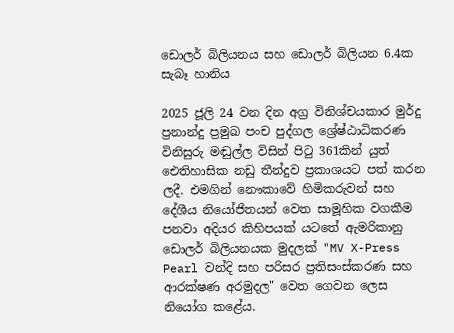ඩොලර් බිලියනය සහ ඩොලර් බිලියන 6.4ක සැබෑ හානිය

2025 ජූලි 24 වන දින අග්‍ර විනිශ්චයකාර මුර්දු ප්‍රනාන්දු ප්‍රමුඛ පංච පුද්ගල ශ්‍රේෂ්ඨාධිකරණ විනිසුරු මඬුල්ල විසින් පිටු 361කින් යුත් ඓතිහාසික නඩු තීන්දුව ප්‍රකාශයට පත් කරන ලදී. එමගින් නෞකාවේ හිමිකරුවන් සහ දේශීය නියෝජිතයන් වෙත සාමූහික වගකීම පනවා අදියර කිහිපයක් යටතේ ඇමරිකානු ඩොලර් බිලියනයක මුදලක් "MV X-Press Pearl වන්දි සහ පරිසර ප්‍රතිසංස්කරණ සහ ආරක්ෂණ අරමුදල" වෙත ගෙවන ලෙස නියෝග කළේය.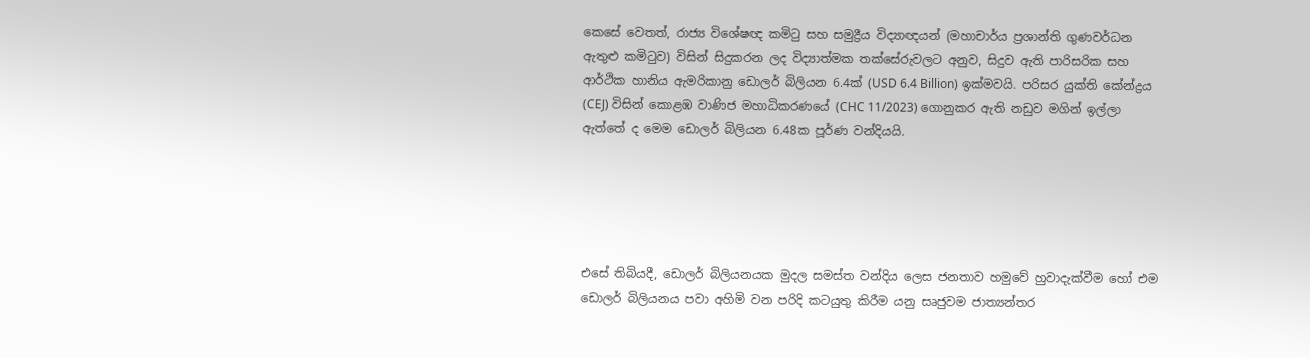කෙසේ වෙතත්, රාජ්‍ය විශේෂඥ කමිටු සහ සමුද්‍රීය විද්‍යාඥයන් (මහාචාර්ය ප්‍රශාන්ති ගුණවර්ධන ඇතුළු කමිටුව) විසින් සිදුකරන ලද විද්‍යාත්මක තක්සේරුවලට අනුව, සිදුව ඇති පාරිසරික සහ ආර්ථික හානිය ඇමරිකානු ඩොලර් බිලියන 6.4ක් (USD 6.4 Billion) ඉක්මවයි. පරිසර යුක්ති කේන්ද්‍රය (CEJ) විසින් කොළඹ වාණිජ මහාධිකරණයේ (CHC 11/2023) ගොනුකර ඇති නඩුව මගින් ඉල්ලා ඇත්තේ ද මෙම ඩොලර් බිලියන 6.48ක පූර්ණ වන්දියයි.





එසේ තිබියදී, ඩොලර් බිලියනයක මුදල සමස්ත වන්දිය ලෙස ජනතාව හමුවේ හුවාදැක්වීම හෝ එම ඩොලර් බිලියනය පවා අහිමි වන පරිදි කටයුතු කිරීම යනු සෘජුවම ජාත්‍යන්තර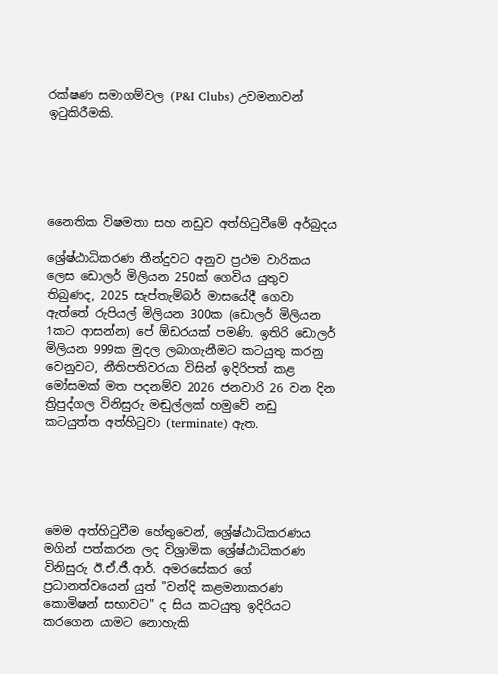රක්ෂණ සමාගම්වල (P&I Clubs) උවමනාවන් ඉටුකිරීමකි.





නෛතික විෂමතා සහ නඩුව අත්හිටුවීමේ අර්බුදය

ශ්‍රේෂ්ඨාධිකරණ තීන්දුවට අනුව ප්‍රථම වාරිකය ලෙස ඩොලර් මිලියන 250ක් ගෙවිය යුතුව තිබුණද, 2025 සැප්තැම්බර් මාසයේදී ගෙවා ඇත්තේ රුපියල් මිලියන 300ක (ඩොලර් මිලියන 1කට ආසන්න) පේ ඕඩරයක් පමණි. ඉතිරි ඩොලර් මිලියන 999ක මුදල ලබාගැනීමට කටයුතු කරනු වෙනුවට, නීතිපතිවරයා විසින් ඉදිරිපත් කළ මෝසමක් මත පදනම්ව 2026 ජනවාරි 26 වන දින ත්‍රිපුද්ගල විනිසුරු මඬුල්ලක් හමුවේ නඩු කටයුත්ත අත්හිටුවා (terminate) ඇත.





මෙම අත්හිටුවීම හේතුවෙන්, ශ්‍රේෂ්ඨාධිකරණය මගින් පත්කරන ලද විශ්‍රාමික ශ්‍රේෂ්ඨාධිකරණ විනිසුරු ඊ.ඒ.ජී.ආර්. අමරසේකර ගේ ප්‍රධානත්වයෙන් යුත් "වන්දි කළමනාකරණ කොමිෂන් සභාවට" ද සිය කටයුතු ඉදිරියට කරගෙන යාමට නොහැකි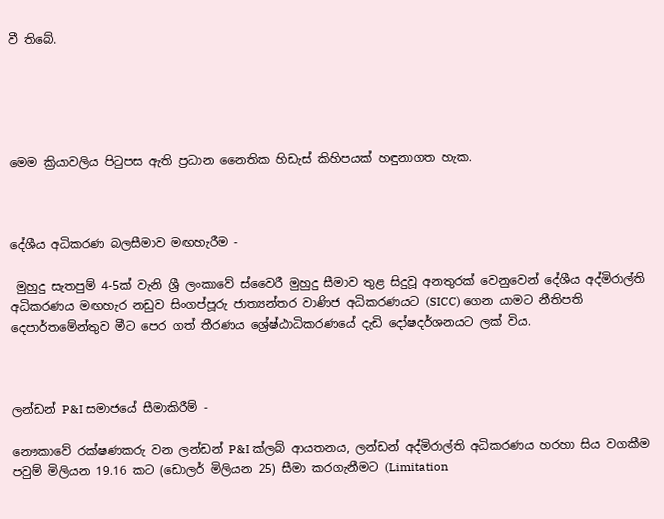වී තිබේ.





මෙම ක්‍රියාවලිය පිටුපස ඇති ප්‍රධාන නෛතික හිඩැස් කිහිපයක් හඳුනාගත හැක.



දේශීය අධිකරණ බලසීමාව මඟහැරීම -

 මුහුදු සැතපුම් 4-5ක් වැනි ශ්‍රී ලංකාවේ ස්වෛරී මුහුදු සීමාව තුළ සිදුවූ අනතුරක් වෙනුවෙන් දේශීය අද්මිරාල්ති අධිකරණය මඟහැර නඩුව සිංගප්පූරු ජාත්‍යන්තර වාණිජ අධිකරණයට (SICC) ගෙන යාමට නීතිපති දෙපාර්තමේන්තුව මීට පෙර ගත් තීරණය ශ්‍රේෂ්ඨාධිකරණයේ දැඩි දෝෂදර්ශනයට ලක් විය.



ලන්ඩන් P&I සමාජයේ සීමාකිරීම් -

නෞකාවේ රක්ෂණකරු වන ලන්ඩන් P&I ක්ලබ් ආයතනය, ලන්ඩන් අද්මිරාල්ති අධිකරණය හරහා සිය වගකීම පවුම් මිලියන 19.16 කට (ඩොලර් මිලියන 25) සීමා කරගැනීමට (Limitation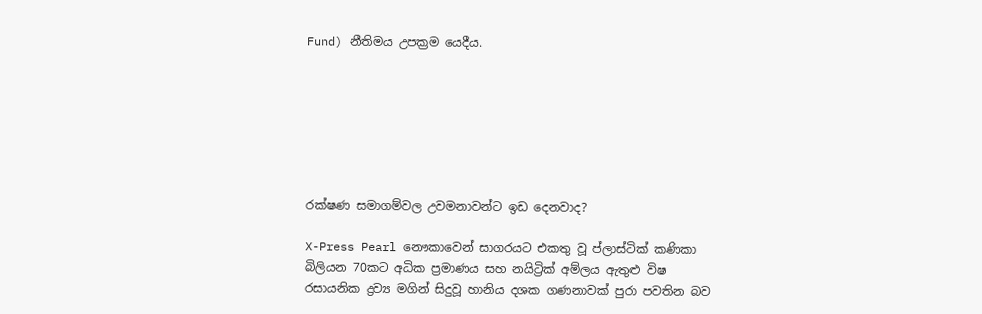Fund) නීතිමය උපක්‍රම යෙදීය.







රක්ෂණ සමාගම්වල උවමනාවන්ට ඉඩ දෙනවාද?

X-Press Pearl නෞකාවෙන් සාගරයට එකතු වූ ප්ලාස්ටික් කණිකා බිලියන 70කට අධික ප්‍රමාණය සහ නයිට්‍රික් අම්ලය ඇතුළු විෂ රසායනික ද්‍රව්‍ය මගින් සිදුවූ හානිය දශක ගණනාවක් පුරා පවතින බව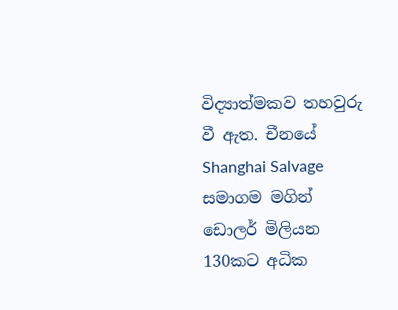විද්‍යාත්මකව තහවුරු වී ඇත. චීනයේ Shanghai Salvage සමාගම මගින් ඩොලර් මිලියන 130කට අධික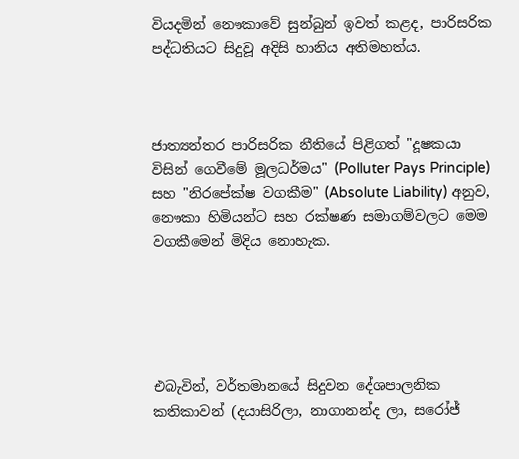වියදමින් නෞකාවේ සුන්බුන් ඉවත් කළද, පාරිසරික පද්ධතියට සිදුවූ අදිසි හානිය අතිමහත්ය.



ජාත්‍යන්තර පාරිසරික නීතියේ පිළිගත් "දූෂකයා විසින් ගෙවීමේ මූලධර්මය" (Polluter Pays Principle) සහ "නිරපේක්ෂ වගකීම" (Absolute Liability) අනුව, නෞකා හිමියන්ට සහ රක්ෂණ සමාගම්වලට මෙම වගකීමෙන් මිදිය නොහැක.





එබැවින්, වර්තමානයේ සිදුවන දේශපාලනික කතිකාවන් (දයාසිරිලා, නාගානන්ද ලා, සරෝජ්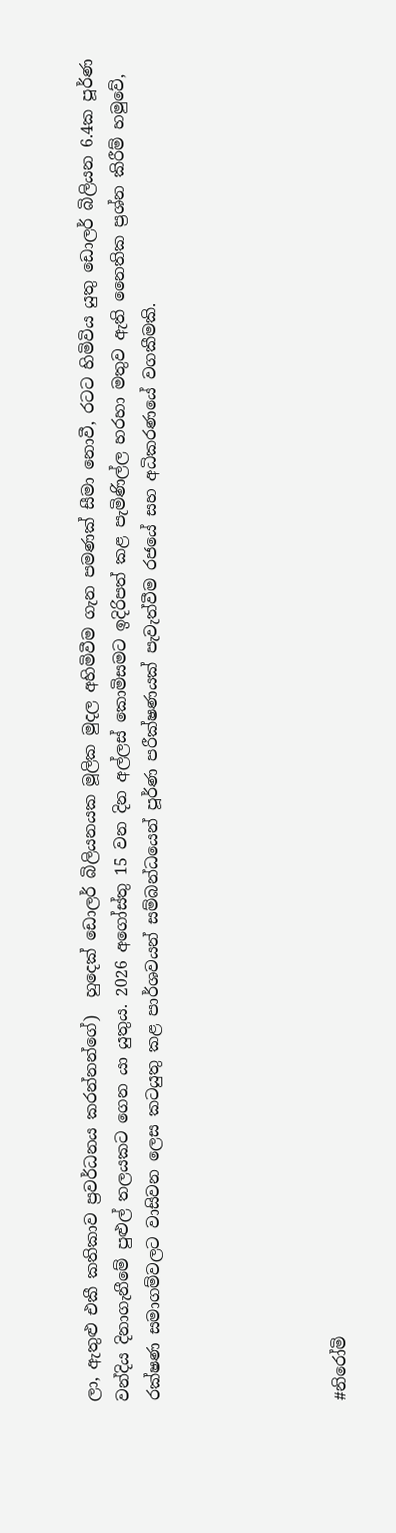ලා, ඇතුළු එකී කතිකාව ප්‍රවර්ධනය කරන්නන්ගේ)  හුදෙක් ඩොලර් බිලියනයක මූලික මුදල අහිමිවීම ගැන පමණක් සීමා නොවී, රටට හිමිවිය යුතු ඩොලර් බිලියන 6.4ක පූර්ණ වන්දිය දිනාගැනීමේ පුළුල් තලයකට ගෙන යා යුතුය. 2026 අගෝස්තු 15 වන දින අල්ලස් කොමිසමට ඉදිරිපත් කළ පැමිණිල්ල හරහා මතුව ඇති නෛතික ප්‍රශ්න කිරීම් හමුවේ, රක්ෂණ සමාගම්වලට වාසිවන ලෙස කටයුතු කළ පාර්ශවයන් සම්බන්ධයෙන් පූර්ණ පරීක්ෂණයක් පැවැත්වීම රජයේ සහ අධිකරණයේ වගකීමකි.





#නිරෝමි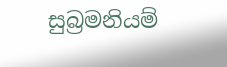සුබ්‍රමනියම්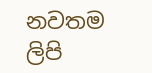නවතම ලිපි